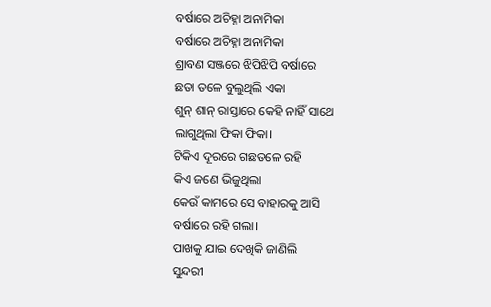ବର୍ଷାରେ ଅଚିହ୍ନା ଅନାମିକା
ବର୍ଷାରେ ଅଚିହ୍ନା ଅନାମିକା
ଶ୍ରାବଣ ସଞ୍ଜରେ ଝିପିଝିପି ବର୍ଷାରେ
ଛତା ତଳେ ବୁଲୁଥିଲି ଏକା
ଶୁନ୍ ଶାନ୍ ରାସ୍ତାରେ କେହି ନାହିଁ ସାଥେ
ଲାଗୁଥିଲା ଫିକା ଫିକା।
ଟିକିଏ ଦୂରରେ ଗଛତଳେ ରହି
କିଏ ଜଣେ ଭିଜୁଥିଲା
କେଉଁ କାମରେ ସେ ବାହାରକୁ ଆସି
ବର୍ଷାରେ ରହି ଗଲା।
ପାଖକୁ ଯାଇ ଦେଖିକି ଜାଣିଲି
ସୁନ୍ଦରୀ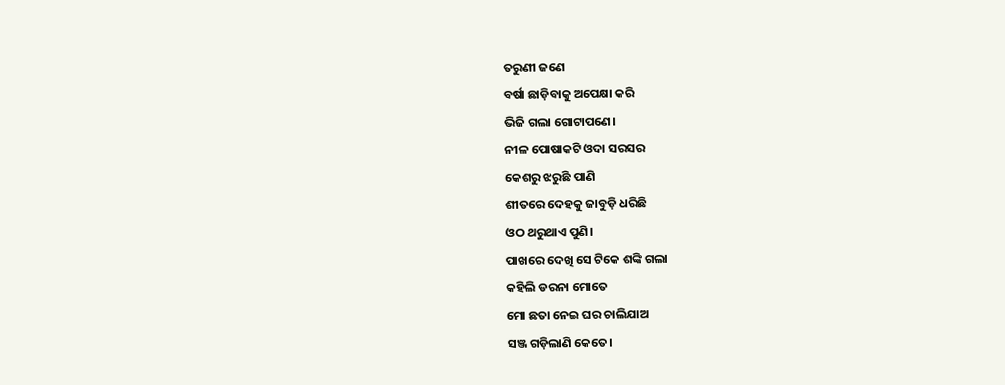ତରୁଣୀ ଜଣେ
ବର୍ଷା ଛାଡ଼ିବାକୁ ଅପେକ୍ଷା କରି
ଭିଜି ଗଲା ଗୋଟାପଣେ।
ନୀଳ ପୋଷାକଟି ଓଦା ସରସର
କେଶରୁ ଝରୁଛି ପାଣି
ଶୀତରେ ଦେହକୁ ଜାବୁଡ଼ି ଧରିଛି
ଓଠ ଥରୁଥାଏ ପୁଣି।
ପାଖରେ ଦେଖି ସେ ଟିକେ ଶଙ୍କି ଗଲା
କହିଲି ଡରନା ମୋତେ
ମୋ ଛତା ନେଇ ଘର ଚାଲିଯାଅ
ସଞ୍ଜ ଗଡ଼ିଲାଣି କେତେ।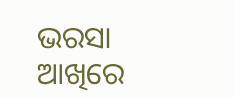ଭରସା ଆଖିରେ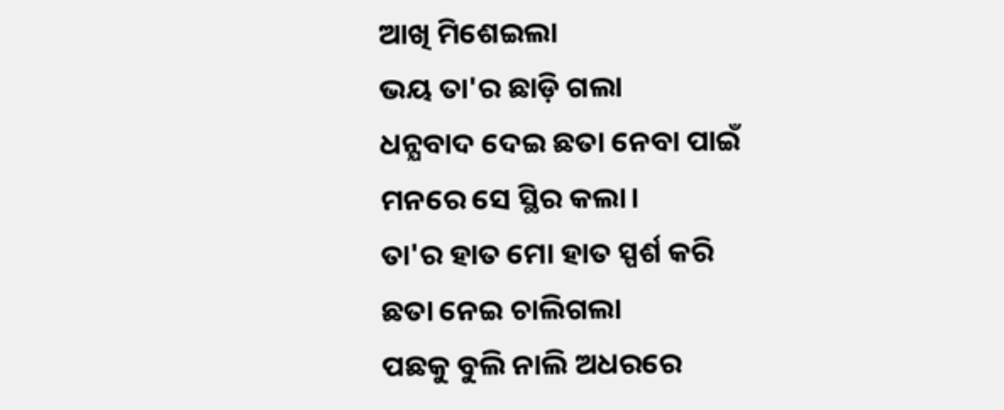ଆଖି ମିଶେଇଲା
ଭୟ ତା'ର ଛାଡ଼ି ଗଲା
ଧନ୍ଯବାଦ ଦେଇ ଛତା ନେବା ପାଇଁ
ମନରେ ସେ ସ୍ଥିର କଲା।
ତା'ର ହାତ ମୋ ହାତ ସ୍ପର୍ଶ କରି
ଛତା ନେଇ ଚାଲିଗଲା
ପଛକୁ ବୁଲି ନାଲି ଅଧରରେ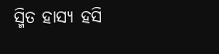ସ୍ମିତ ହାସ୍ଯ ହସି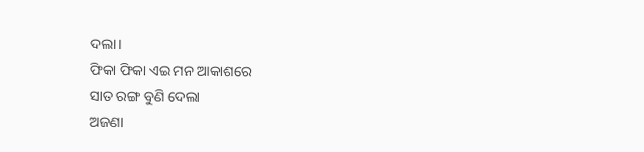ଦଲା।
ଫିକା ଫିକା ଏଇ ମନ ଆକାଶରେ
ସାତ ରଙ୍ଗ ବୁଣି ଦେଲା
ଅଜଣା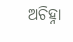ଅଚିହ୍ନା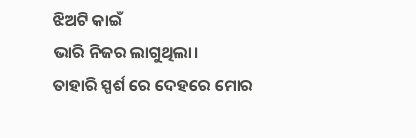ଝିଅଟି କାଇଁ
ଭାରି ନିଜର ଲାଗୁଥିଲା।
ତାହାରି ସ୍ପର୍ଶ ରେ ଦେହରେ ମୋର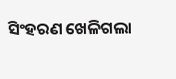ସିଂହରଣ ଖେଳିଗଲା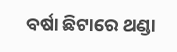ବର୍ଷା ଛିଟାରେ ଥଣ୍ଡା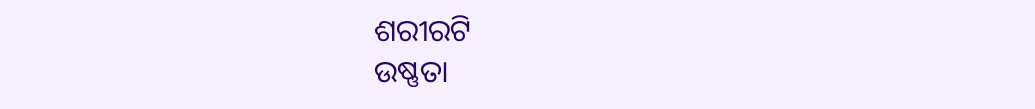ଶରୀରଟି
ଉଷ୍ଣତା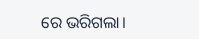ରେ ଭରିଗଲା।